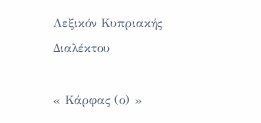Λεξικόν Κυπριακής Διαλέκτου

« Κάρφας (ο) »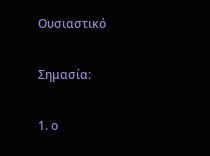Ουσιαστικό

Σημασία:

1. ο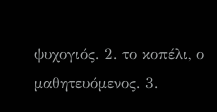ψυχογιός. 2. το κοπέλι, ο μαθητευόμενος. 3.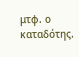μτφ. ο καταδότης.